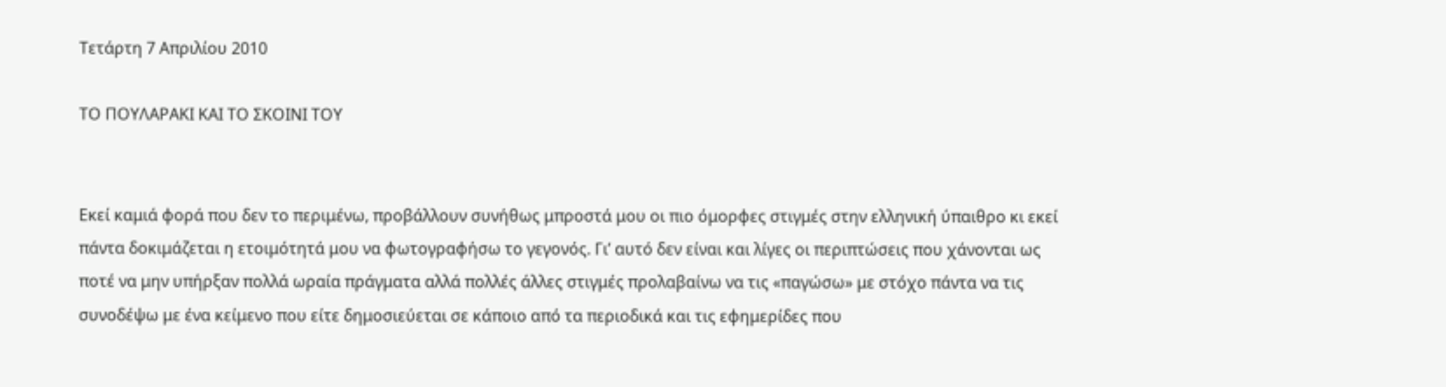Τετάρτη 7 Απριλίου 2010

ΤΟ ΠΟΥΛΑΡΑΚΙ ΚΑΙ ΤΟ ΣΚΟΙΝΙ ΤΟΥ


Εκεί καμιά φορά που δεν το περιμένω, προβάλλουν συνήθως μπροστά μου οι πιο όμορφες στιγμές στην ελληνική ύπαιθρο κι εκεί πάντα δοκιμάζεται η ετοιμότητά μου να φωτογραφήσω το γεγονός. Γι’ αυτό δεν είναι και λίγες οι περιπτώσεις που χάνονται ως ποτέ να μην υπήρξαν πολλά ωραία πράγματα αλλά πολλές άλλες στιγμές προλαβαίνω να τις «παγώσω» με στόχο πάντα να τις συνοδέψω με ένα κείμενο που είτε δημοσιεύεται σε κάποιο από τα περιοδικά και τις εφημερίδες που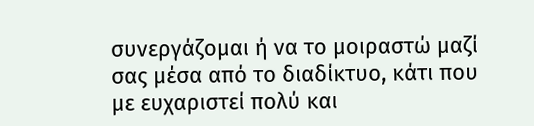συνεργάζομαι ή να το μοιραστώ μαζί σας μέσα από το διαδίκτυο, κάτι που με ευχαριστεί πολύ και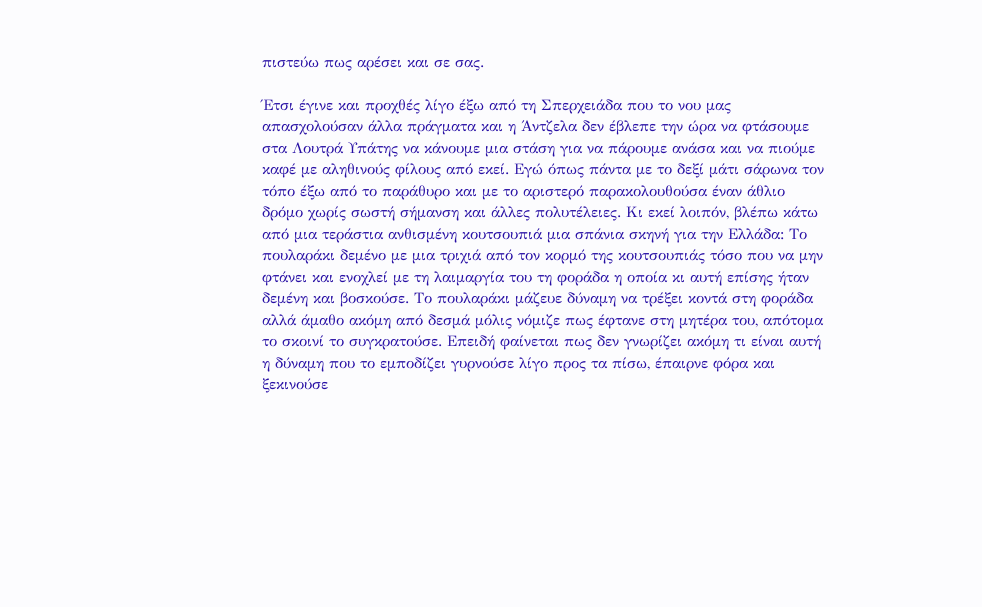πιστεύω πως αρέσει και σε σας.

Έτσι έγινε και προχθές λίγο έξω από τη Σπερχειάδα που το νου μας απασχολούσαν άλλα πράγματα και η Άντζελα δεν έβλεπε την ώρα να φτάσουμε στα Λουτρά Υπάτης να κάνουμε μια στάση για να πάρουμε ανάσα και να πιούμε καφέ με αληθινούς φίλους από εκεί. Εγώ όπως πάντα με το δεξί μάτι σάρωνα τον τόπο έξω από το παράθυρο και με το αριστερό παρακολουθούσα έναν άθλιο δρόμο χωρίς σωστή σήμανση και άλλες πολυτέλειες. Κι εκεί λοιπόν, βλέπω κάτω από μια τεράστια ανθισμένη κουτσουπιά μια σπάνια σκηνή για την Ελλάδα: Το πουλαράκι δεμένο με μια τριχιά από τον κορμό της κουτσουπιάς τόσο που να μην φτάνει και ενοχλεί με τη λαιμαργία του τη φοράδα η οποία κι αυτή επίσης ήταν δεμένη και βοσκούσε. Το πουλαράκι μάζευε δύναμη να τρέξει κοντά στη φοράδα αλλά άμαθο ακόμη από δεσμά μόλις νόμιζε πως έφτανε στη μητέρα του, απότομα το σκοινί το συγκρατούσε. Επειδή φαίνεται πως δεν γνωρίζει ακόμη τι είναι αυτή η δύναμη που το εμποδίζει γυρνούσε λίγο προς τα πίσω, έπαιρνε φόρα και ξεκινούσε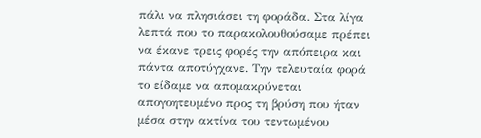πάλι να πλησιάσει τη φοράδα. Στα λίγα λεπτά που το παρακολουθούσαμε πρέπει να έκανε τρεις φορές την απόπειρα και πάντα αποτύγχανε. Την τελευταία φορά το είδαμε να απομακρύνεται απογοητευμένο προς τη βρύση που ήταν μέσα στην ακτίνα του τεντωμένου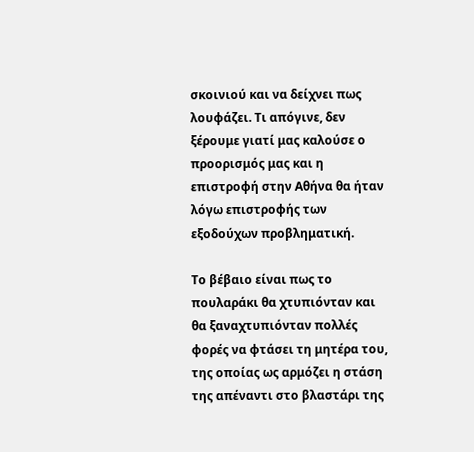σκοινιού και να δείχνει πως λουφάζει. Τι απόγινε, δεν ξέρουμε γιατί μας καλούσε ο προορισμός μας και η επιστροφή στην Αθήνα θα ήταν λόγω επιστροφής των εξοδούχων προβληματική.

Το βέβαιο είναι πως το πουλαράκι θα χτυπιόνταν και θα ξαναχτυπιόνταν πολλές φορές να φτάσει τη μητέρα του, της οποίας ως αρμόζει η στάση της απέναντι στο βλαστάρι της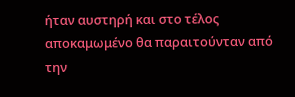ήταν αυστηρή και στο τέλος αποκαμωμένο θα παραιτούνταν από την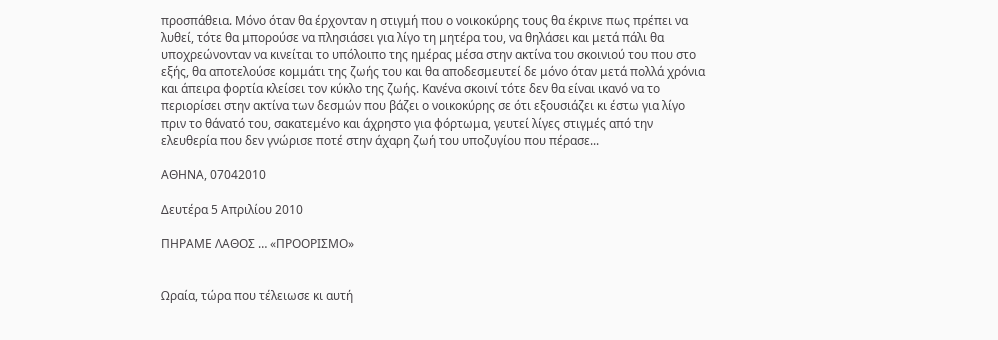προσπάθεια. Μόνο όταν θα έρχονταν η στιγμή που ο νοικοκύρης τους θα έκρινε πως πρέπει να λυθεί, τότε θα μπορούσε να πλησιάσει για λίγο τη μητέρα του, να θηλάσει και μετά πάλι θα υποχρεώνονταν να κινείται το υπόλοιπο της ημέρας μέσα στην ακτίνα του σκοινιού του που στο εξής, θα αποτελούσε κομμάτι της ζωής του και θα αποδεσμευτεί δε μόνο όταν μετά πολλά χρόνια και άπειρα φορτία κλείσει τον κύκλο της ζωής. Κανένα σκοινί τότε δεν θα είναι ικανό να το περιορίσει στην ακτίνα των δεσμών που βάζει ο νοικοκύρης σε ότι εξουσιάζει κι έστω για λίγο πριν το θάνατό του, σακατεμένο και άχρηστο για φόρτωμα, γευτεί λίγες στιγμές από την ελευθερία που δεν γνώρισε ποτέ στην άχαρη ζωή του υποζυγίου που πέρασε...

ΑΘΗΝΑ, 07042010

Δευτέρα 5 Απριλίου 2010

ΠΗΡΑΜΕ ΛΑΘΟΣ … «ΠΡΟΟΡΙΣΜΟ»


Ωραία, τώρα που τέλειωσε κι αυτή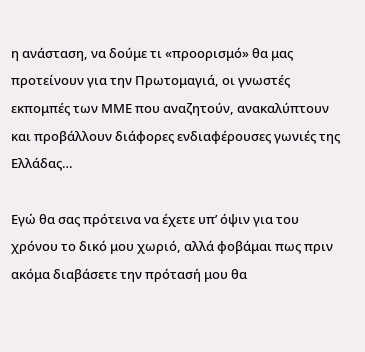η ανάσταση, να δούμε τι «προορισμό» θα μας προτείνουν για την Πρωτομαγιά, οι γνωστές εκπομπές των ΜΜΕ που αναζητούν, ανακαλύπτουν και προβάλλουν διάφορες ενδιαφέρουσες γωνιές της Ελλάδας…

Εγώ θα σας πρότεινα να έχετε υπ’ όψιν για του χρόνου το δικό μου χωριό, αλλά φοβάμαι πως πριν ακόμα διαβάσετε την πρότασή μου θα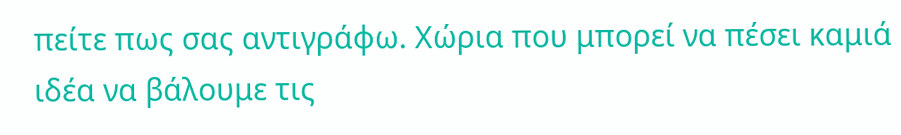πείτε πως σας αντιγράφω. Χώρια που μπορεί να πέσει καμιά ιδέα να βάλουμε τις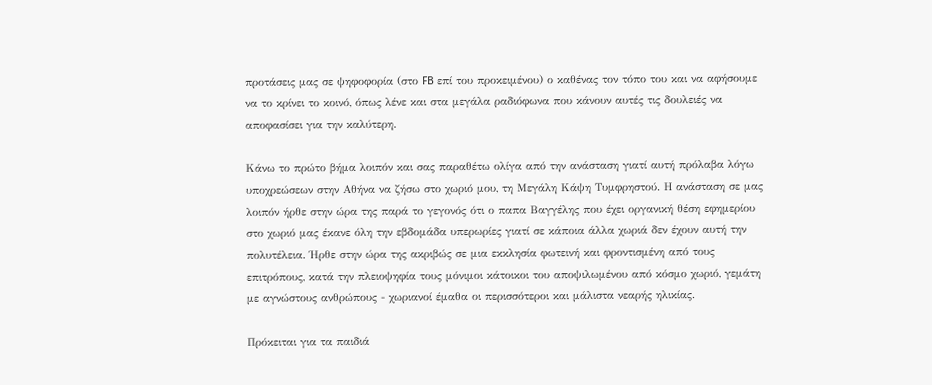προτάσεις μας σε ψηφοφορία (στο FB επί του προκειμένου) ο καθένας τον τόπο του και να αφήσουμε να το κρίνει το κοινό, όπως λένε και στα μεγάλα ραδιόφωνα που κάνουν αυτές τις δουλειές να αποφασίσει για την καλύτερη.

Κάνω το πρώτο βήμα λοιπόν και σας παραθέτω ολίγα από την ανάσταση γιατί αυτή πρόλαβα λόγω υποχρεώσεων στην Αθήνα να ζήσω στο χωριό μου, τη Μεγάλη Κάψη Τυμφρηστού. Η ανάσταση σε μας λοιπόν ήρθε στην ώρα της παρά το γεγονός ότι ο παπα Βαγγέλης που έχει οργανική θέση εφημερίου στο χωριό μας έκανε όλη την εβδομάδα υπερωρίες γιατί σε κάποια άλλα χωριά δεν έχουν αυτή την πολυτέλεια. Ήρθε στην ώρα της ακριβώς σε μια εκκλησία φωτεινή και φροντισμένη από τους επιτρόπους, κατά την πλειοψηφία τους μόνιμοι κάτοικοι του αποψιλωμένου από κόσμο χωριό, γεμάτη με αγνώστους ανθρώπους - χωριανοί έμαθα οι περισσότεροι και μάλιστα νεαρής ηλικίας.

Πρόκειται για τα παιδιά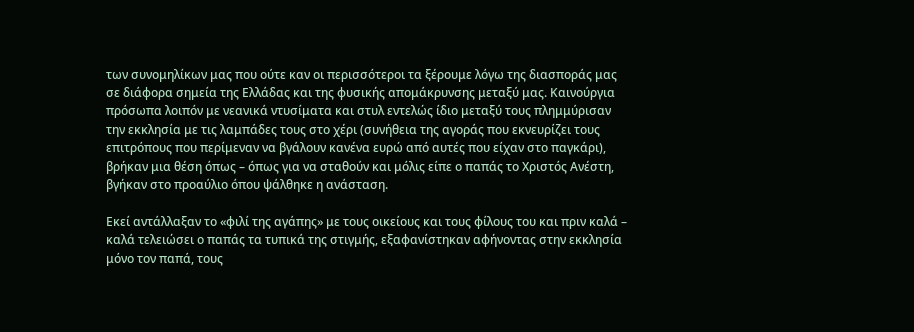των συνομηλίκων μας που ούτε καν οι περισσότεροι τα ξέρουμε λόγω της διασποράς μας σε διάφορα σημεία της Ελλάδας και της φυσικής απομάκρυνσης μεταξύ μας. Καινούργια πρόσωπα λοιπόν με νεανικά ντυσίματα και στυλ εντελώς ίδιο μεταξύ τους πλημμύρισαν την εκκλησία με τις λαμπάδες τους στο χέρι (συνήθεια της αγοράς που εκνευρίζει τους επιτρόπους που περίμεναν να βγάλουν κανένα ευρώ από αυτές που είχαν στο παγκάρι), βρήκαν μια θέση όπως – όπως για να σταθούν και μόλις είπε ο παπάς το Χριστός Ανέστη, βγήκαν στο προαύλιο όπου ψάλθηκε η ανάσταση.

Εκεί αντάλλαξαν το «φιλί της αγάπης» με τους οικείους και τους φίλους του και πριν καλά – καλά τελειώσει ο παπάς τα τυπικά της στιγμής, εξαφανίστηκαν αφήνοντας στην εκκλησία μόνο τον παπά, τους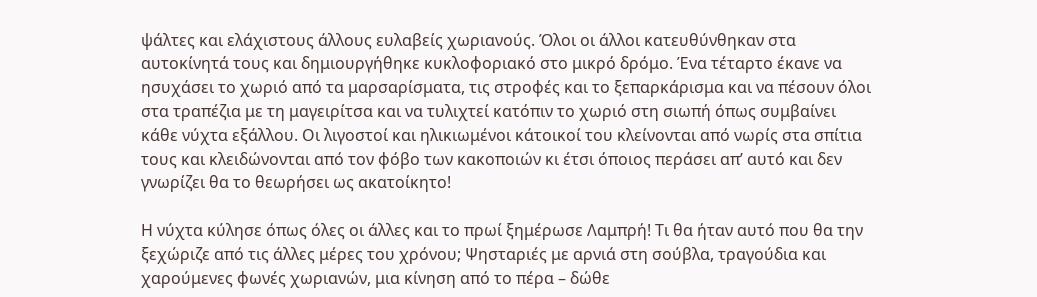ψάλτες και ελάχιστους άλλους ευλαβείς χωριανούς. Όλοι οι άλλοι κατευθύνθηκαν στα αυτοκίνητά τους και δημιουργήθηκε κυκλοφοριακό στο μικρό δρόμο. Ένα τέταρτο έκανε να ησυχάσει το χωριό από τα μαρσαρίσματα, τις στροφές και το ξεπαρκάρισμα και να πέσουν όλοι στα τραπέζια με τη μαγειρίτσα και να τυλιχτεί κατόπιν το χωριό στη σιωπή όπως συμβαίνει κάθε νύχτα εξάλλου. Οι λιγοστοί και ηλικιωμένοι κάτοικοί του κλείνονται από νωρίς στα σπίτια τους και κλειδώνονται από τον φόβο των κακοποιών κι έτσι όποιος περάσει απ’ αυτό και δεν γνωρίζει θα το θεωρήσει ως ακατοίκητο!

Η νύχτα κύλησε όπως όλες οι άλλες και το πρωί ξημέρωσε Λαμπρή! Τι θα ήταν αυτό που θα την ξεχώριζε από τις άλλες μέρες του χρόνου; Ψησταριές με αρνιά στη σούβλα, τραγούδια και χαρούμενες φωνές χωριανών, μια κίνηση από το πέρα – δώθε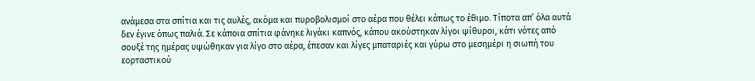ανάμεσα στα σπίτια και τις αυλές, ακόμα και πυροβολισμοί στο αέρα που θέλει κάπως το έθιμο. Τίποτα απ’ όλα αυτά δεν έγινε όπως παλιά. Σε κάποια σπίτια φάνηκε λιγάκι καπνός, κάπου ακούστηκαν λίγοι ψίθυροι, κάτι νότες από σουξέ της ημέρας υψώθηκαν για λίγο στο αέρα, έπεσαν και λίγες μπαταριές και γύρω στο μεσημέρι η σιωπή του εορταστικού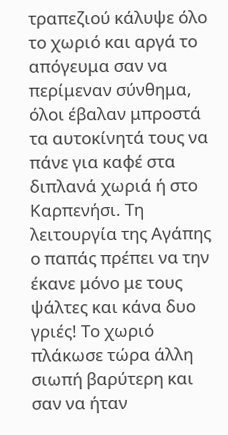τραπεζιού κάλυψε όλο το χωριό και αργά το απόγευμα σαν να περίμεναν σύνθημα, όλοι έβαλαν μπροστά τα αυτοκίνητά τους να πάνε για καφέ στα διπλανά χωριά ή στο Καρπενήσι. Τη λειτουργία της Αγάπης ο παπάς πρέπει να την έκανε μόνο με τους ψάλτες και κάνα δυο γριές! Το χωριό πλάκωσε τώρα άλλη σιωπή βαρύτερη και σαν να ήταν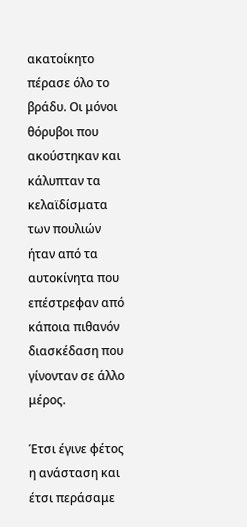ακατοίκητο πέρασε όλο το βράδυ. Οι μόνοι θόρυβοι που ακούστηκαν και κάλυπταν τα κελαϊδίσματα των πουλιών ήταν από τα αυτοκίνητα που επέστρεφαν από κάποια πιθανόν διασκέδαση που γίνονταν σε άλλο μέρος.

Έτσι έγινε φέτος η ανάσταση και έτσι περάσαμε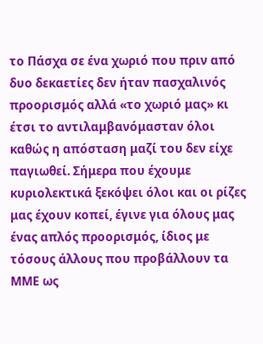το Πάσχα σε ένα χωριό που πριν από δυο δεκαετίες δεν ήταν πασχαλινός προορισμός αλλά «το χωριό μας» κι έτσι το αντιλαμβανόμασταν όλοι καθώς η απόσταση μαζί του δεν είχε παγιωθεί. Σήμερα που έχουμε κυριολεκτικά ξεκόψει όλοι και οι ρίζες μας έχουν κοπεί, έγινε για όλους μας ένας απλός προορισμός, ίδιος με τόσους άλλους που προβάλλουν τα ΜΜΕ ως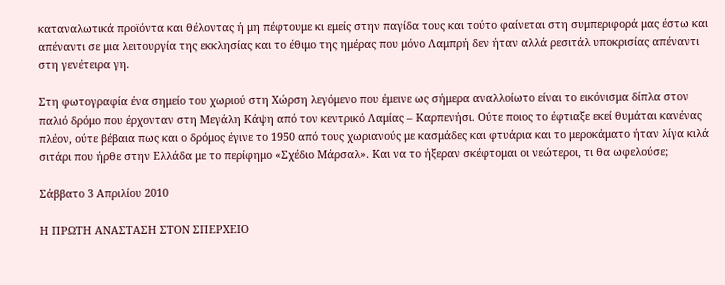καταναλωτικά προϊόντα και θέλοντας ή μη πέφτουμε κι εμείς στην παγίδα τους και τούτο φαίνεται στη συμπεριφορά μας έστω και απέναντι σε μια λειτουργία της εκκλησίας και το έθιμο της ημέρας που μόνο Λαμπρή δεν ήταν αλλά ρεσιτάλ υποκρισίας απέναντι στη γενέτειρα γη.

Στη φωτογραφία ένα σημείο του χωριού στη Χώρση λεγόμενο που έμεινε ως σήμερα αναλλοίωτο είναι το εικόνισμα δίπλα στον παλιό δρόμο που έρχονταν στη Μεγάλη Κάψη από τον κεντρικό Λαμίας – Καρπενήσι. Ούτε ποιος το έφτιαξε εκεί θυμάται κανένας πλέον, ούτε βέβαια πως και ο δρόμος έγινε το 1950 από τους χωριανούς με κασμάδες και φτυάρια και το μεροκάματο ήταν λίγα κιλά σιτάρι που ήρθε στην Ελλάδα με το περίφημο «Σχέδιο Μάρσαλ». Και να το ήξεραν σκέφτομαι οι νεώτεροι, τι θα ωφελούσε;

Σάββατο 3 Απριλίου 2010

Η ΠΡΩΤΗ ΑΝΑΣΤΑΣΗ ΣΤΟΝ ΣΠΕΡΧΕΙΟ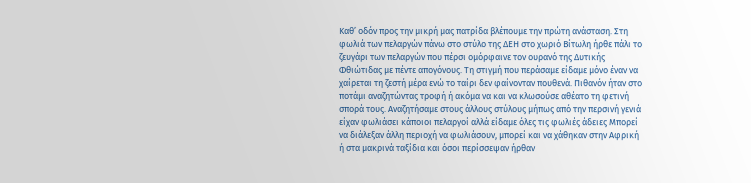Καθ’ οδόν προς την μικρή μας πατρίδα βλέπουμε την πρώτη ανάσταση. Στη φωλιά των πελαργών πάνω στο στύλο της ΔΕΗ στο χωριό Βίτωλη ήρθε πάλι το ζευγάρι των πελαργών που πέρσι ομόρφαινε τον ουρανό της Δυτικής Φθιώτιδας με πέντε απογόνους. Τη στιγμή που περάσαμε είδαμε μόνο έναν να χαίρεται τη ζεστή μέρα ενώ το ταίρι δεν φαίνονταν πουθενά. Πιθανόν ήταν στο ποτάμι αναζητώντας τροφή ή ακόμα να και να κλωσούσε αθέατο τη φετινή σπορά τους. Αναζητήσαμε στους άλλους στύλους μήπως από την περσινή γενιά είχαν φωλιάσει κάποιοι πελαργοί αλλά είδαμε όλες τις φωλιές άδειες Μπορεί να διάλεξαν άλλη περιοχή να φωλιάσουν, μπορεί και να χάθηκαν στην Αφρική ή στα μακρινά ταξίδια και όσοι περίσσεψαν ήρθαν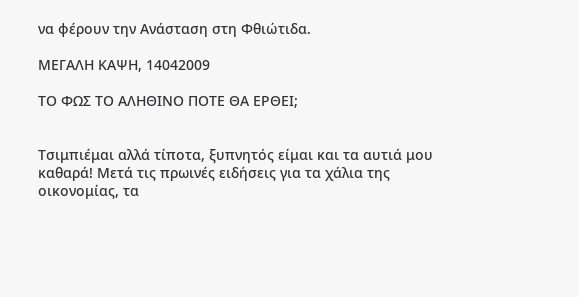να φέρουν την Ανάσταση στη Φθιώτιδα.

ΜΕΓΑΛΗ ΚΑΨΗ, 14042009

ΤΟ ΦΩΣ ΤΟ ΑΛΗΘΙΝΟ ΠΟΤΕ ΘΑ ΕΡΘΕΙ;


Τσιμπιέμαι αλλά τίποτα, ξυπνητός είμαι και τα αυτιά μου καθαρά! Μετά τις πρωινές ειδήσεις για τα χάλια της οικονομίας, τα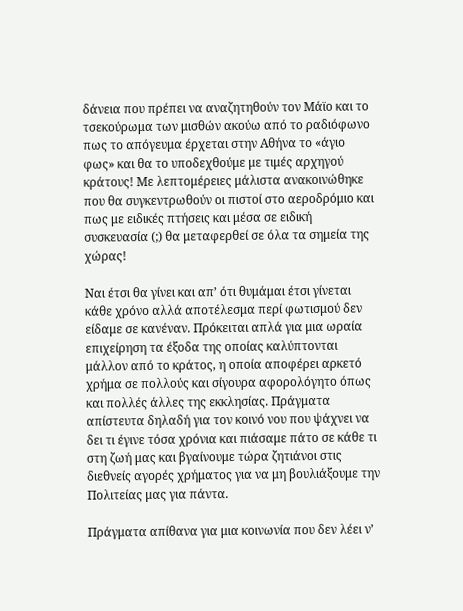δάνεια που πρέπει να αναζητηθούν τον Μάϊο και το τσεκούρωμα των μισθών ακούω από το ραδιόφωνο πως το απόγευμα έρχεται στην Αθήνα το «άγιο φως» και θα το υποδεχθούμε με τιμές αρχηγού κράτους! Με λεπτομέρειες μάλιστα ανακοινώθηκε που θα συγκεντρωθούν οι πιστοί στο αεροδρόμιο και πως με ειδικές πτήσεις και μέσα σε ειδική συσκευασία (;) θα μεταφερθεί σε όλα τα σημεία της χώρας!

Ναι έτσι θα γίνει και απ’ ότι θυμάμαι έτσι γίνεται κάθε χρόνο αλλά αποτέλεσμα περί φωτισμού δεν είδαμε σε κανέναν. Πρόκειται απλά για μια ωραία επιχείρηση τα έξοδα της οποίας καλύπτονται μάλλον από το κράτος, η οποία αποφέρει αρκετό χρήμα σε πολλούς και σίγουρα αφορολόγητο όπως και πολλές άλλες της εκκλησίας. Πράγματα απίστευτα δηλαδή για τον κοινό νου που ψάχνει να δει τι έγινε τόσα χρόνια και πιάσαμε πάτο σε κάθε τι στη ζωή μας και βγαίνουμε τώρα ζητιάνοι στις διεθνείς αγορές χρήματος για να μη βουλιάξουμε την Πολιτείας μας για πάντα.

Πράγματα απίθανα για μια κοινωνία που δεν λέει ν’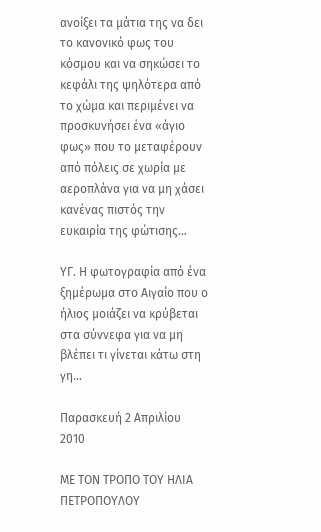ανοίξει τα μάτια της να δει το κανονικό φως του κόσμου και να σηκώσει το κεφάλι της ψηλότερα από το χώμα και περιμένει να προσκυνήσει ένα «άγιο φως» που το μεταφέρουν από πόλεις σε χωρία με αεροπλάνα για να μη χάσει κανένας πιστός την ευκαιρία της φώτισης…

ΥΓ. Η φωτογραφία από ένα ξημέρωμα στο Αιγαίο που ο ήλιος μοιάζει να κρύβεται στα σύννεφα για να μη βλέπει τι γίνεται κάτω στη γη…

Παρασκευή 2 Απριλίου 2010

ΜΕ ΤΟΝ ΤΡΟΠΟ ΤΟΥ ΗΛΙΑ ΠΕΤΡΟΠΟΥΛΟΥ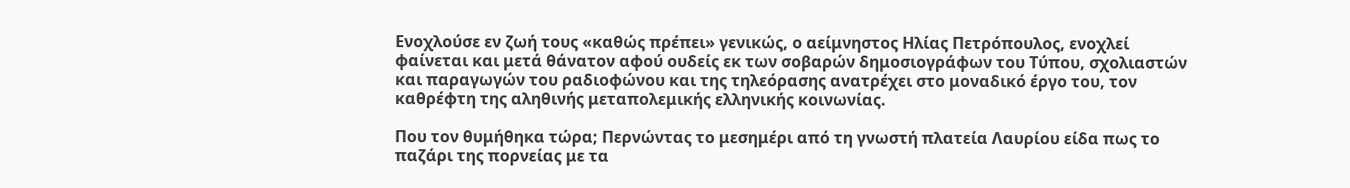Ενοχλούσε εν ζωή τους «καθώς πρέπει» γενικώς, ο αείμνηστος Ηλίας Πετρόπουλος, ενοχλεί φαίνεται και μετά θάνατον αφού ουδείς εκ των σοβαρών δημοσιογράφων του Τύπου, σχολιαστών και παραγωγών του ραδιοφώνου και της τηλεόρασης ανατρέχει στο μοναδικό έργο του, τον καθρέφτη της αληθινής μεταπολεμικής ελληνικής κοινωνίας.

Που τον θυμήθηκα τώρα; Περνώντας το μεσημέρι από τη γνωστή πλατεία Λαυρίου είδα πως το παζάρι της πορνείας με τα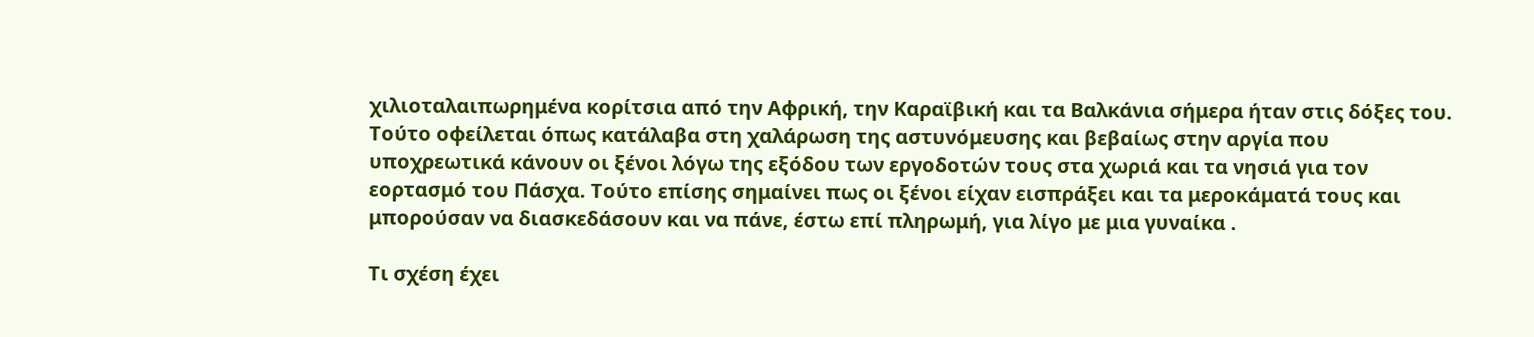χιλιοταλαιπωρημένα κορίτσια από την Αφρική, την Καραϊβική και τα Βαλκάνια σήμερα ήταν στις δόξες του. Τούτο οφείλεται όπως κατάλαβα στη χαλάρωση της αστυνόμευσης και βεβαίως στην αργία που υποχρεωτικά κάνουν οι ξένοι λόγω της εξόδου των εργοδοτών τους στα χωριά και τα νησιά για τον εορτασμό του Πάσχα. Τούτο επίσης σημαίνει πως οι ξένοι είχαν εισπράξει και τα μεροκάματά τους και μπορούσαν να διασκεδάσουν και να πάνε, έστω επί πληρωμή, για λίγο με μια γυναίκα .

Τι σχέση έχει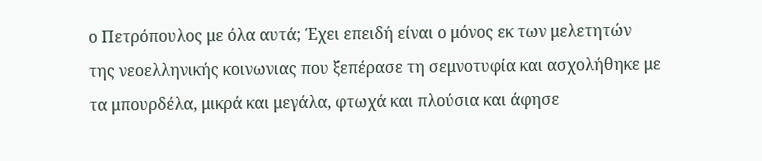ο Πετρόπουλος με όλα αυτά; Έχει επειδή είναι ο μόνος εκ των μελετητών της νεοελληνικής κοινωνιας που ξεπέρασε τη σεμνοτυφία και ασχολήθηκε με τα μπουρδέλα, μικρά και μεγάλα, φτωχά και πλούσια και άφησε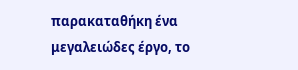παρακαταθήκη ένα μεγαλειώδες έργο, το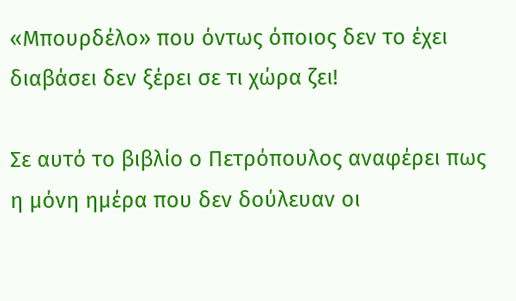«Μπουρδέλο» που όντως όποιος δεν το έχει διαβάσει δεν ξέρει σε τι χώρα ζει!

Σε αυτό το βιβλίο ο Πετρόπουλος αναφέρει πως η μόνη ημέρα που δεν δούλευαν οι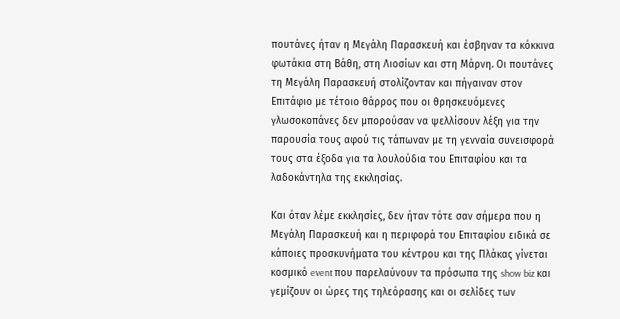πουτάνες ήταν η Μεγάλη Παρασκευή και έσβηναν τα κόκκινα φωτάκια στη Βάθη, στη Λιοσίων και στη Μάρνη. Οι πουτάνες τη Μεγάλη Παρασκευή στολίζονταν και πήγαιναν στον Επιτάφιο με τέτοιο θάρρος που οι θρησκευόμενες γλωσοκοπάνες δεν μπορούσαν να ψελλίσουν λέξη για την παρουσία τους αφού τις τάπωναν με τη γενναία συνεισφορά τους στα έξοδα για τα λουλούδια του Επιταφίου και τα λαδοκάντηλα της εκκλησίας.

Και όταν λέμε εκκλησίες, δεν ήταν τότε σαν σήμερα που η Μεγάλη Παρασκευή και η περιφορά του Επιταφίου ειδικά σε κάποιες προσκυνήματα του κέντρου και της Πλάκας γίνεται κοσμικό event που παρελαύνουν τα πρόσωπα της show biz και γεμίζουν οι ώρες της τηλεόρασης και οι σελίδες των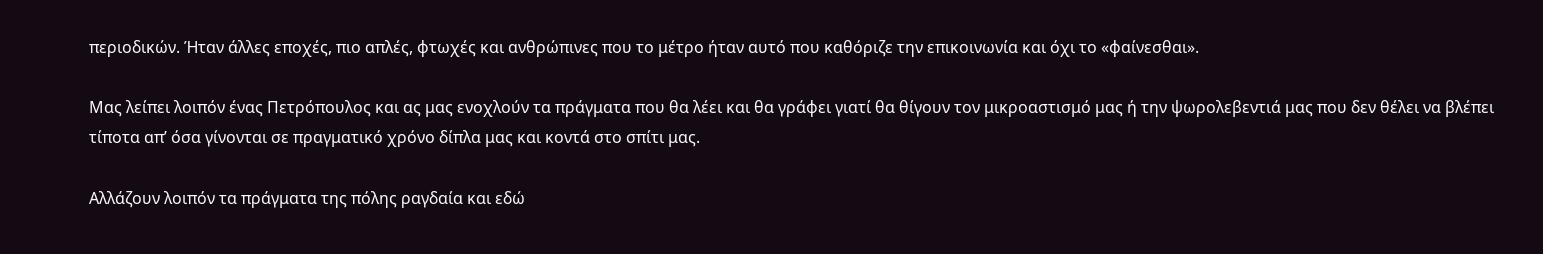περιοδικών. Ήταν άλλες εποχές, πιο απλές, φτωχές και ανθρώπινες που το μέτρο ήταν αυτό που καθόριζε την επικοινωνία και όχι το «φαίνεσθαι».

Μας λείπει λοιπόν ένας Πετρόπουλος και ας μας ενοχλούν τα πράγματα που θα λέει και θα γράφει γιατί θα θίγουν τον μικροαστισμό μας ή την ψωρολεβεντιά μας που δεν θέλει να βλέπει τίποτα απ’ όσα γίνονται σε πραγματικό χρόνο δίπλα μας και κοντά στο σπίτι μας.

Αλλάζουν λοιπόν τα πράγματα της πόλης ραγδαία και εδώ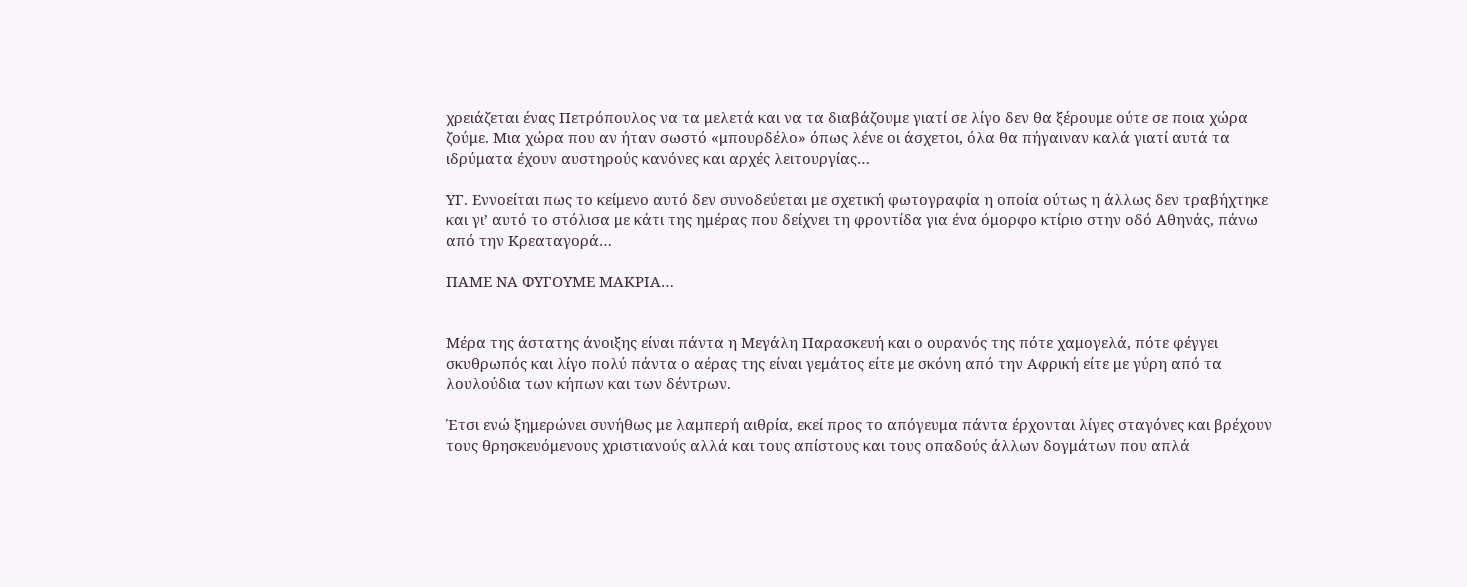χρειάζεται ένας Πετρόπουλος να τα μελετά και να τα διαβάζουμε γιατί σε λίγο δεν θα ξέρουμε ούτε σε ποια χώρα ζούμε. Μια χώρα που αν ήταν σωστό «μπουρδέλο» όπως λένε οι άσχετοι, όλα θα πήγαιναν καλά γιατί αυτά τα ιδρύματα έχουν αυστηρούς κανόνες και αρχές λειτουργίας…

ΥΓ. Εννοείται πως το κείμενο αυτό δεν συνοδεύεται με σχετική φωτογραφία η οποία ούτως η άλλως δεν τραβήχτηκε και γι’ αυτό το στόλισα με κάτι της ημέρας που δείχνει τη φροντίδα για ένα όμορφο κτίριο στην οδό Αθηνάς, πάνω από την Κρεαταγορά…

ΠΑΜΕ ΝΑ ΦΥΓΟΥΜΕ ΜΑΚΡΙΑ…


Μέρα της άστατης άνοιξης είναι πάντα η Μεγάλη Παρασκευή και ο ουρανός της πότε χαμογελά, πότε φέγγει σκυθρωπός και λίγο πολύ πάντα ο αέρας της είναι γεμάτος είτε με σκόνη από την Αφρική είτε με γύρη από τα λουλούδια των κήπων και των δέντρων.

Έτσι ενώ ξημερώνει συνήθως με λαμπερή αιθρία, εκεί προς το απόγευμα πάντα έρχονται λίγες σταγόνες και βρέχουν τους θρησκευόμενους χριστιανούς αλλά και τους απίστους και τους οπαδούς άλλων δογμάτων που απλά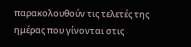παρακολουθούν τις τελετές της ημέρας που γίνονται στις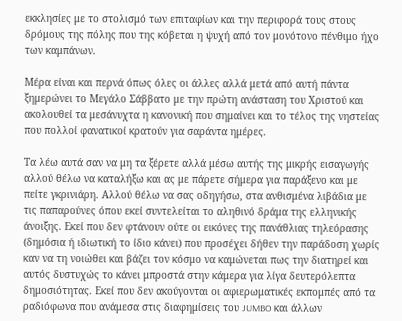εκκλησίες με το στολισμό των επιταφίων και την περιφορά τους στους δρόμους της πόλης που της κόβεται η ψυχή από τον μονότονο πένθιμο ήχο των καμπάνων.

Μέρα είναι και περνά όπως όλες οι άλλες αλλά μετά από αυτή πάντα ξημερώνει το Μεγάλο Σάββατο με την πρώτη ανάσταση του Χριστού και ακολουθεί τα μεσάνυχτα η κανονική που σημαίνει και το τέλος της νηστείας που πολλοί φανατικοί κρατούν για σαράντα ημέρες.

Τα λέω αυτά σαν να μη τα ξέρετε αλλά μέσω αυτής της μικρής εισαγωγής αλλού θέλω να καταλήξω και ας με πάρετε σήμερα για παράξενο και με πείτε γκρινιάρη. Αλλού θέλω να σας οδηγήσω, στα ανθισμένα λιβάδια με τις παπαρούνες όπου εκεί συντελείται το αληθινό δράμα της ελληνικής άνοιξης. Εκεί που δεν φτάνουν ούτε οι εικόνες της πανάθλιας τηλεόρασης (δημόσια ή ιδιωτική το ίδιο κάνει) που προσέχει δήθεν την παράδοση χωρίς καν να τη νοιώθει και βάζει τον κόσμο να καμώνεται πως την διατηρεί και αυτός δυστυχώς το κάνει μπροστά στην κάμερα για λίγα δευτερόλεπτα δημοσιότητας. Εκεί που δεν ακούγονται οι αφιερωματικές εκπομπές από τα ραδιόφωνα που ανάμεσα στις διαφημίσεις του JUMBO και άλλων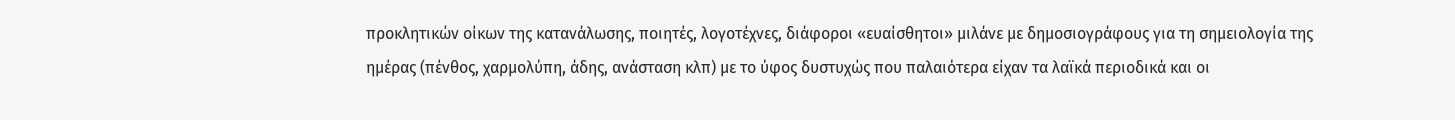προκλητικών οίκων της κατανάλωσης, ποιητές, λογοτέχνες, διάφοροι «ευαίσθητοι» μιλάνε με δημοσιογράφους για τη σημειολογία της ημέρας (πένθος, χαρμολύπη, άδης, ανάσταση κλπ) με το ύφος δυστυχώς που παλαιότερα είχαν τα λαϊκά περιοδικά και οι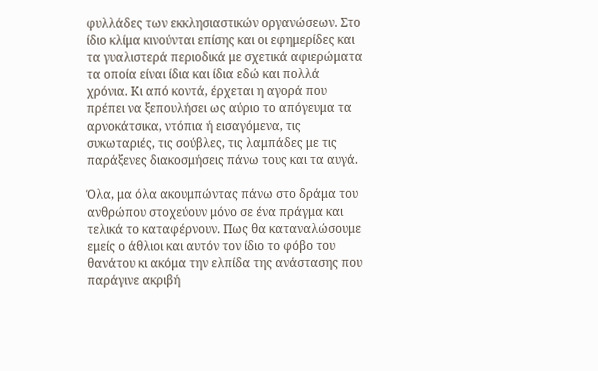φυλλάδες των εκκλησιαστικών οργανώσεων. Στο ίδιο κλίμα κινούνται επίσης και οι εφημερίδες και τα γυαλιστερά περιοδικά με σχετικά αφιερώματα τα οποία είναι ίδια και ίδια εδώ και πολλά χρόνια. Κι από κοντά, έρχεται η αγορά που πρέπει να ξεπουλήσει ως αύριο το απόγευμα τα αρνοκάτσικα, ντόπια ή εισαγόμενα, τις συκωταριές, τις σούβλες, τις λαμπάδες με τις παράξενες διακοσμήσεις πάνω τους και τα αυγά.

Όλα, μα όλα ακουμπώντας πάνω στο δράμα του ανθρώπου στοχεύουν μόνο σε ένα πράγμα και τελικά το καταφέρνουν. Πως θα καταναλώσουμε εμείς ο άθλιοι και αυτόν τον ίδιο το φόβο του θανάτου κι ακόμα την ελπίδα της ανάστασης που παράγινε ακριβή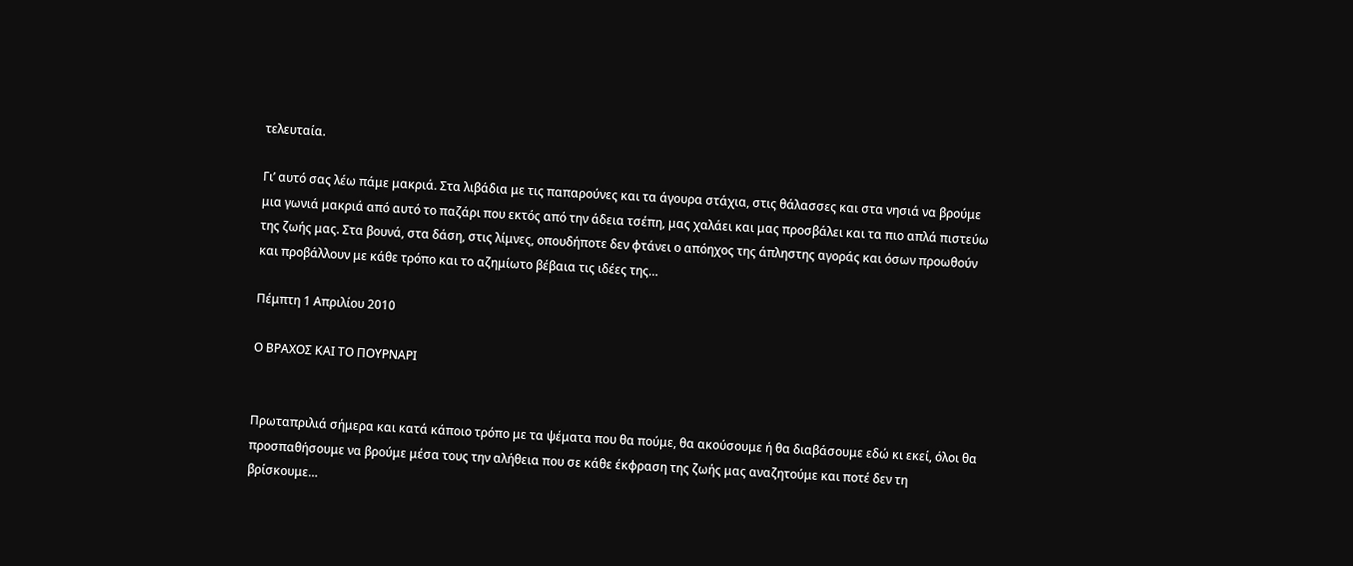τελευταία.

Γι’ αυτό σας λέω πάμε μακριά. Στα λιβάδια με τις παπαρούνες και τα άγουρα στάχια, στις θάλασσες και στα νησιά να βρούμε μια γωνιά μακριά από αυτό το παζάρι που εκτός από την άδεια τσέπη, μας χαλάει και μας προσβάλει και τα πιο απλά πιστεύω της ζωής μας. Στα βουνά, στα δάση, στις λίμνες, οπουδήποτε δεν φτάνει ο απόηχος της άπληστης αγοράς και όσων προωθούν και προβάλλουν με κάθε τρόπο και το αζημίωτο βέβαια τις ιδέες της…

Πέμπτη 1 Απριλίου 2010

Ο ΒΡΑΧΟΣ ΚΑΙ ΤΟ ΠΟΥΡΝΑΡΙ


Πρωταπριλιά σήμερα και κατά κάποιο τρόπο με τα ψέματα που θα πούμε, θα ακούσουμε ή θα διαβάσουμε εδώ κι εκεί, όλοι θα προσπαθήσουμε να βρούμε μέσα τους την αλήθεια που σε κάθε έκφραση της ζωής μας αναζητούμε και ποτέ δεν τη βρίσκουμε…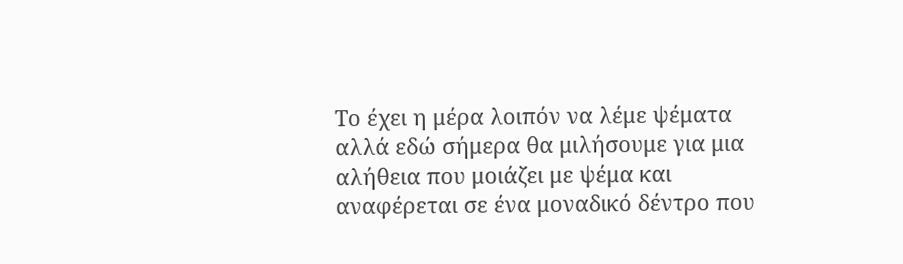Το έχει η μέρα λοιπόν να λέμε ψέματα αλλά εδώ σήμερα θα μιλήσουμε για μια αλήθεια που μοιάζει με ψέμα και αναφέρεται σε ένα μοναδικό δέντρο που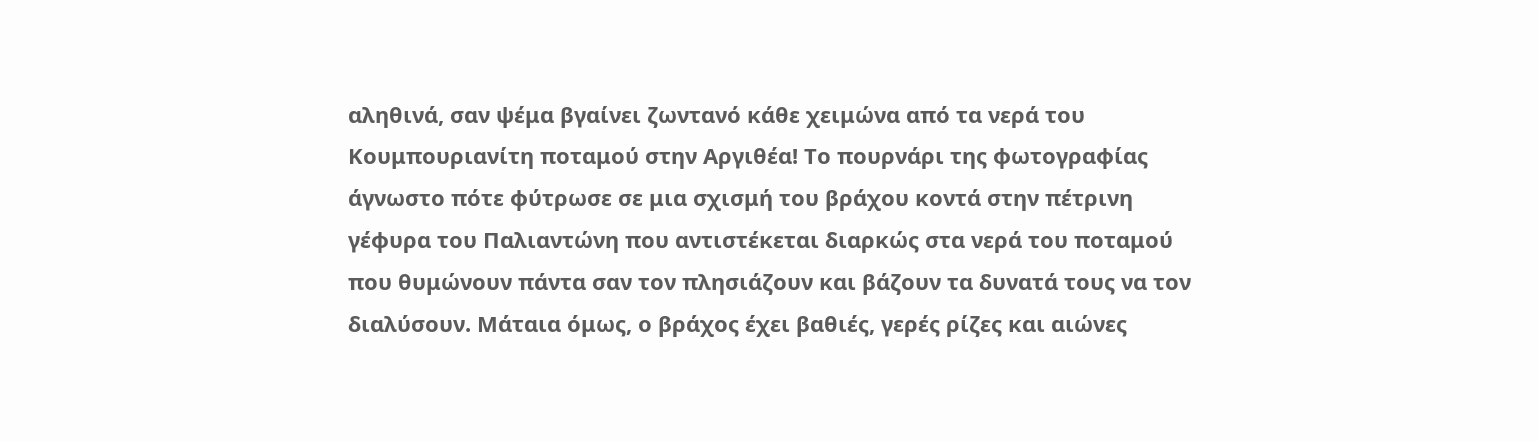αληθινά, σαν ψέμα βγαίνει ζωντανό κάθε χειμώνα από τα νερά του Κουμπουριανίτη ποταμού στην Αργιθέα! Το πουρνάρι της φωτογραφίας άγνωστο πότε φύτρωσε σε μια σχισμή του βράχου κοντά στην πέτρινη γέφυρα του Παλιαντώνη που αντιστέκεται διαρκώς στα νερά του ποταμού που θυμώνουν πάντα σαν τον πλησιάζουν και βάζουν τα δυνατά τους να τον διαλύσουν. Μάταια όμως, ο βράχος έχει βαθιές, γερές ρίζες και αιώνες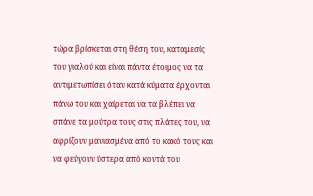τώρα βρίσκεται στη θέση του, καταμεσίς του γιαλού και είναι πάντα έτοιμος να τα αντιμετωπίσει όταν κατά κύματα έρχονται πάνω του και χαίρεται να τα βλέπει να σπάνε τα μούτρα τους στις πλάτες του, να αφρίζουν μανιασμένα από το κακό τους και να φεύγουν ύστερα από κοντά του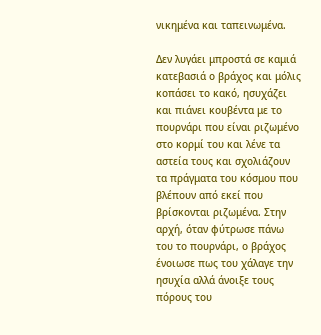νικημένα και ταπεινωμένα.

Δεν λυγάει μπροστά σε καμιά κατεβασιά ο βράχος και μόλις κοπάσει το κακό, ησυχάζει και πιάνει κουβέντα με το πουρνάρι που είναι ριζωμένο στο κορμί του και λένε τα αστεία τους και σχολιάζουν τα πράγματα του κόσμου που βλέπουν από εκεί που βρίσκονται ριζωμένα. Στην αρχή, όταν φύτρωσε πάνω του το πουρνάρι, ο βράχος ένοιωσε πως του χάλαγε την ησυχία αλλά άνοιξε τους πόρους του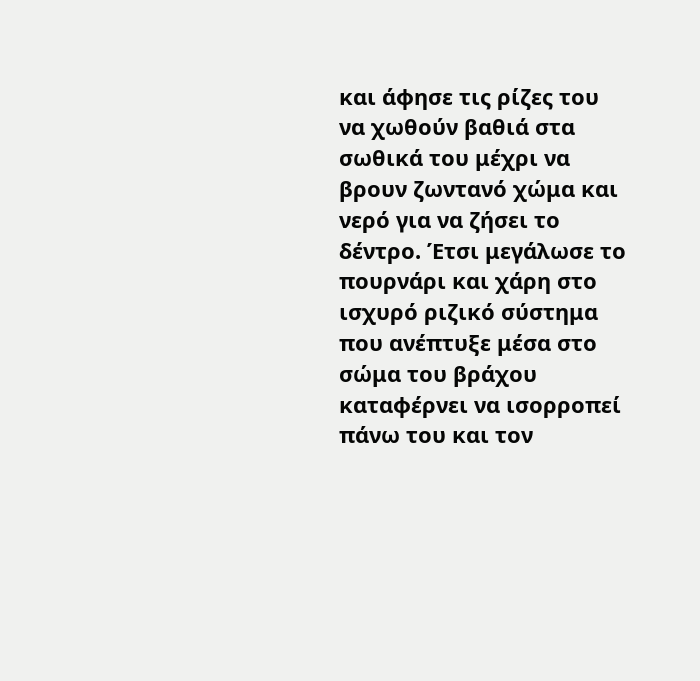και άφησε τις ρίζες του να χωθούν βαθιά στα σωθικά του μέχρι να βρουν ζωντανό χώμα και νερό για να ζήσει το δέντρο. Έτσι μεγάλωσε το πουρνάρι και χάρη στο ισχυρό ριζικό σύστημα που ανέπτυξε μέσα στο σώμα του βράχου καταφέρνει να ισορροπεί πάνω του και τον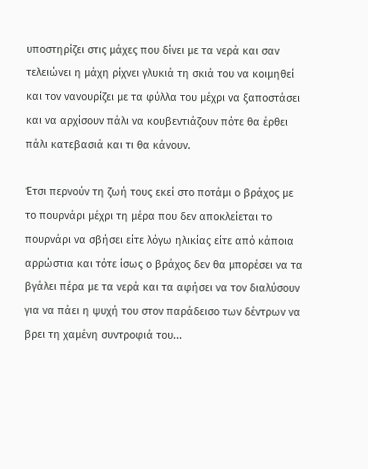υποστηρίζει στις μάχες που δίνει με τα νερά και σαν τελειώνει η μάχη ρίχνει γλυκιά τη σκιά του να κοιμηθεί και τον νανουρίζει με τα φύλλα του μέχρι να ξαποστάσει και να αρχίσουν πάλι να κουβεντιάζουν πότε θα έρθει πάλι κατεβασιά και τι θα κάνουν.

Έτσι περνούν τη ζωή τους εκεί στο ποτάμι ο βράχος με το πουρνάρι μέχρι τη μέρα που δεν αποκλείεται το πουρνάρι να σβήσει είτε λόγω ηλικίας είτε από κάποια αρρώστια και τότε ίσως ο βράχος δεν θα μπορέσει να τα βγάλει πέρα με τα νερά και τα αφήσει να τον διαλύσουν για να πάει η ψυχή του στον παράδεισο των δέντρων να βρει τη χαμένη συντροφιά του...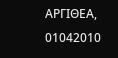ΑΡΓΙΘΕΑ, 01042010